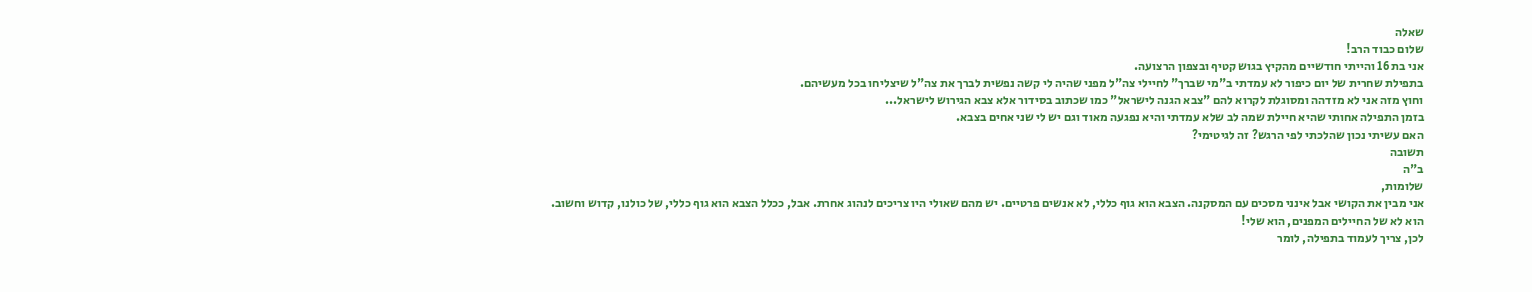שאלה
שלום כבוד הרב!
אני בת 16 והייתי חודשיים מהקיץ בגוש קטיף ובצפון הרצועה.
בתפילת שחרית של יום כיפור לא עמדתי ב"מי שברך" לחיילי צה"ל מפני שהיה לי קשה נפשית לברך את צה"ל שיצליחו בכל מעשיהם.
וחוץ מזה אני לא מזדהה ומסוגלת לקרוא להם "צבא הגנה לישראל" כמו שכתוב בסידור אלא צבא הגירוש לישראל...
בזמן התפילה אחותי שהיא חיילת שמה לב שלא עמדתי והיא נפגעה מאוד וגם יש לי שני אחים בצבא.
האם עשיתי נכון שהלכתי לפי הרגש? זה לגיטימי?
תשובה
ב"ה
שלומות,
אני מבין את הקושי אבל אינני מסכים עם המסקנה. הצבא הוא גוף כללי, לא אנשים פרטיים. יש מהם שאולי היו צריכים לנהוג אחרת. אבל, ככלל הצבא הוא גוף כללי, של כולנו, קדוש וחשוב.
הוא לא של החיילים המפנים, הוא שלי!
לכן, צריך לעמוד בתפילה, לומר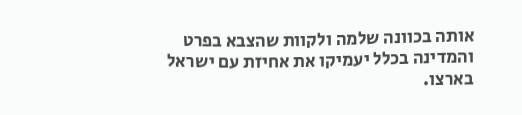אותה בכוונה שלמה ולקוות שהצבא בפרט והמדינה בכלל יעמיקו את אחיזת עם ישראל בארצו.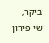ביקר,
שי פירון